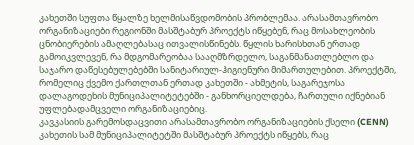კახეთში სუფთა წყალზე ხელმისაწვდომობის პრობლემაა. არასამთავრობო ორგანიზაციები რეგიონში მასშტაბურ პროექტს იწყებენ, რაც მოსახლეობის ცნობიერების ამაღლებასაც ითვალისწინებს. წყლის ხარისხთან ერთად გამოიკვლევენ, რა მდგომარეობაა სააღმზრდელო, საგანმანათლებლო და საჯარო დაწესებულებებში სანიტარიულ-ჰიგიენური მიმართულებით. პროექტში, რომელიც ქვემო ქართლთან ერთად კახეთში - ახმეტის, საგარეჯოსა დალაგოდეხის მუნიციპალიტეტებში - განხორციელდება, ჩართული იქნებიან უფლებადამცველი ორგანიზაციებიც.
კავკასიის გარემოსდაცვითი არასამთავრობო ორგანიზაციების ქსელი (CENN) კახეთის სამ მუნიციპალიტეტში მასშტაბურ პროექტს იწყებს, რაც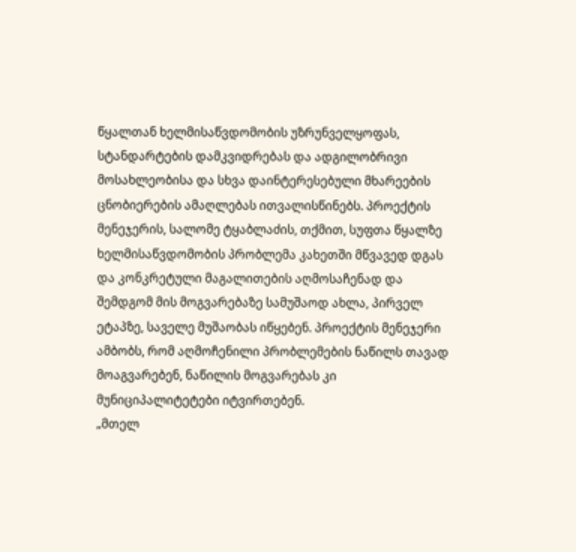წყალთან ხელმისაწვდომობის უზრუნველყოფას, სტანდარტების დამკვიდრებას და ადგილობრივი მოსახლეობისა და სხვა დაინტერესებული მხარეების ცნობიერების ამაღლებას ითვალისწინებს. პროექტის მენეჯერის, სალომე ტყაბლაძის, თქმით, სუფთა წყალზე ხელმისაწვდომობის პრობლემა კახეთში მწვავედ დგას და კონკრეტული მაგალითების აღმოსაჩენად და შემდგომ მის მოგვარებაზე სამუშაოდ ახლა, პირველ ეტაპზე, საველე მუშაობას იწყებენ. პროექტის მენეჯერი ამბობს, რომ აღმოჩენილი პრობლემების ნაწილს თავად მოაგვარებენ, ნაწილის მოგვარებას კი მუნიციპალიტეტები იტვირთებენ.
„მთელ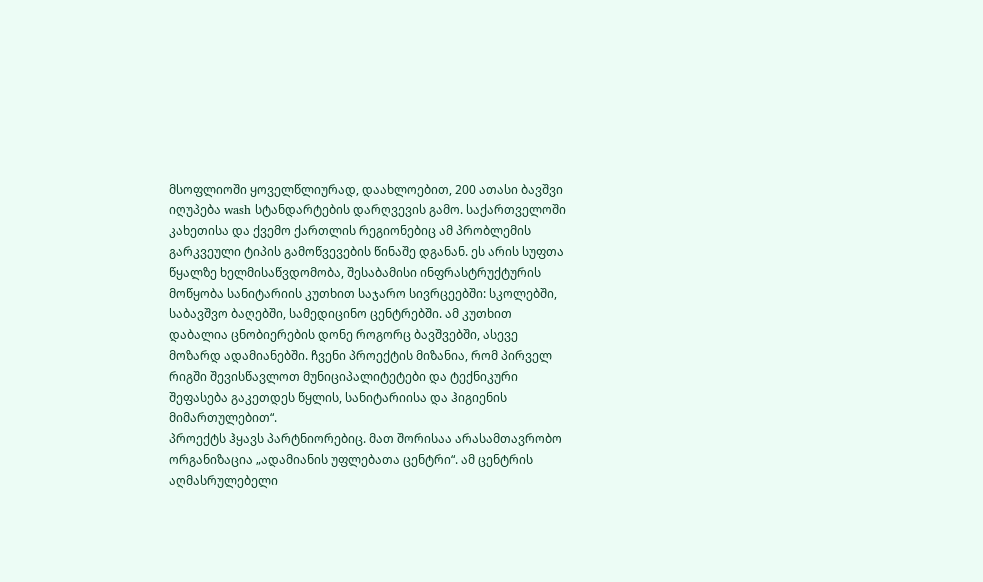მსოფლიოში ყოველწლიურად, დაახლოებით, 200 ათასი ბავშვი იღუპება wash სტანდარტების დარღვევის გამო. საქართველოში კახეთისა და ქვემო ქართლის რეგიონებიც ამ პრობლემის გარკვეული ტიპის გამოწვევების წინაშე დგანან. ეს არის სუფთა წყალზე ხელმისაწვდომობა, შესაბამისი ინფრასტრუქტურის მოწყობა სანიტარიის კუთხით საჯარო სივრცეებში: სკოლებში, საბავშვო ბაღებში, სამედიცინო ცენტრებში. ამ კუთხით დაბალია ცნობიერების დონე როგორც ბავშვებში, ასევე მოზარდ ადამიანებში. ჩვენი პროექტის მიზანია, რომ პირველ რიგში შევისწავლოთ მუნიციპალიტეტები და ტექნიკური შეფასება გაკეთდეს წყლის, სანიტარიისა და ჰიგიენის მიმართულებით“.
პროექტს ჰყავს პარტნიორებიც. მათ შორისაა არასამთავრობო ორგანიზაცია „ადამიანის უფლებათა ცენტრი“. ამ ცენტრის აღმასრულებელი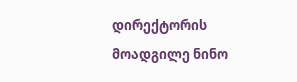დირექტორის მოადგილე ნინო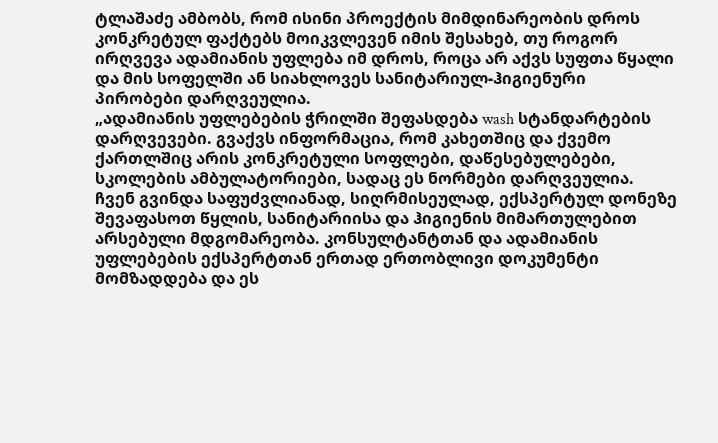ტლაშაძე ამბობს, რომ ისინი პროექტის მიმდინარეობის დროს კონკრეტულ ფაქტებს მოიკვლევენ იმის შესახებ, თუ როგორ ირღვევა ადამიანის უფლება იმ დროს, როცა არ აქვს სუფთა წყალი და მის სოფელში ან სიახლოვეს სანიტარიულ-ჰიგიენური პირობები დარღვეულია.
„ადამიანის უფლებების ჭრილში შეფასდება wash სტანდარტების დარღვევები. გვაქვს ინფორმაცია, რომ კახეთშიც და ქვემო ქართლშიც არის კონკრეტული სოფლები, დაწესებულებები, სკოლების ამბულატორიები, სადაც ეს ნორმები დარღვეულია. ჩვენ გვინდა საფუძვლიანად, სიღრმისეულად, ექსპერტულ დონეზე შევაფასოთ წყლის, სანიტარიისა და ჰიგიენის მიმართულებით არსებული მდგომარეობა. კონსულტანტთან და ადამიანის უფლებების ექსპერტთან ერთად ერთობლივი დოკუმენტი მომზადდება და ეს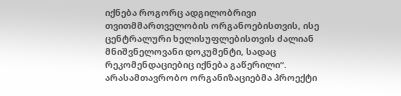იქნება როგორც ადგილობრივი თვითმმართველობის ორგანოებისთვის, ისე ცენტრალური ხელისუფლებისთვის ძალიან მნიშვნელოვანი დოკუმენტი, სადაც რეკომენდაციებიც იქნება გაწერილი“.
არასამთავრობო ორგანიზაციებმა პროექტი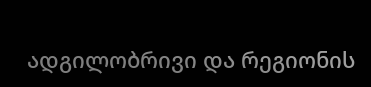ადგილობრივი და რეგიონის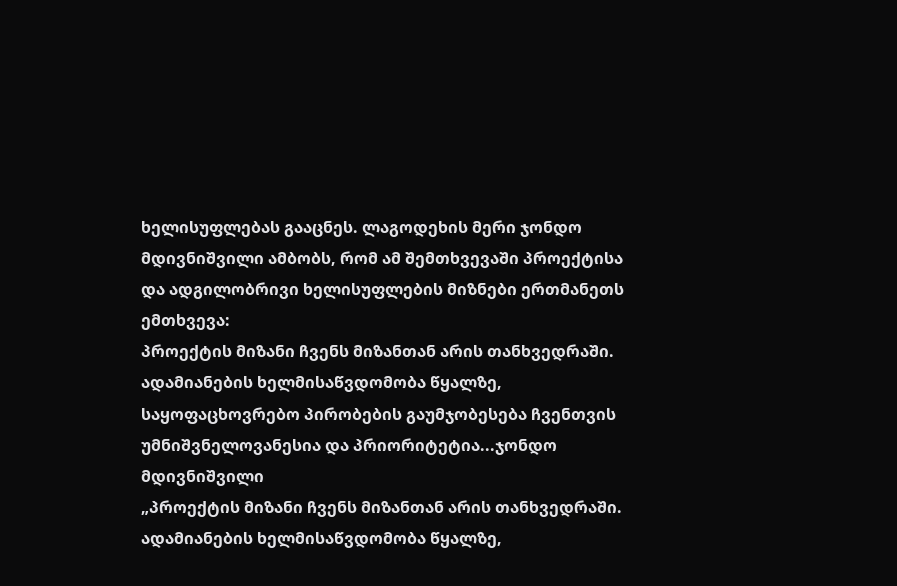ხელისუფლებას გააცნეს. ლაგოდეხის მერი ჯონდო მდივნიშვილი ამბობს, რომ ამ შემთხვევაში პროექტისა და ადგილობრივი ხელისუფლების მიზნები ერთმანეთს ემთხვევა:
პროექტის მიზანი ჩვენს მიზანთან არის თანხვედრაში. ადამიანების ხელმისაწვდომობა წყალზე, საყოფაცხოვრებო პირობების გაუმჯობესება ჩვენთვის უმნიშვნელოვანესია და პრიორიტეტია...ჯონდო მდივნიშვილი
„პროექტის მიზანი ჩვენს მიზანთან არის თანხვედრაში. ადამიანების ხელმისაწვდომობა წყალზე,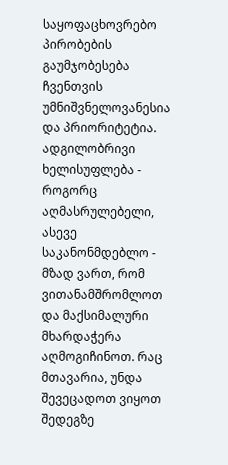საყოფაცხოვრებო პირობების გაუმჯობესება ჩვენთვის უმნიშვნელოვანესია და პრიორიტეტია. ადგილობრივი ხელისუფლება - როგორც აღმასრულებელი, ასევე საკანონმდებლო - მზად ვართ, რომ ვითანამშრომლოთ და მაქსიმალური მხარდაჭერა აღმოგიჩინოთ. რაც მთავარია, უნდა შევეცადოთ ვიყოთ შედეგზე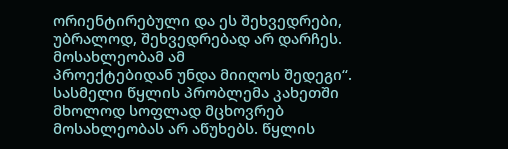ორიენტირებული და ეს შეხვედრები, უბრალოდ, შეხვედრებად არ დარჩეს. მოსახლეობამ ამ
პროექტებიდან უნდა მიიღოს შედეგი“.
სასმელი წყლის პრობლემა კახეთში მხოლოდ სოფლად მცხოვრებ მოსახლეობას არ აწუხებს. წყლის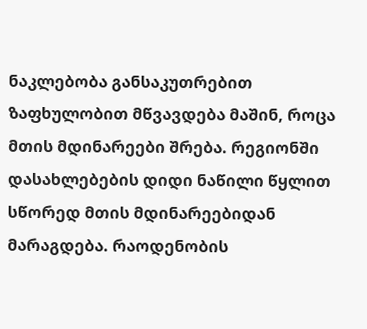ნაკლებობა განსაკუთრებით ზაფხულობით მწვავდება მაშინ, როცა მთის მდინარეები შრება. რეგიონში დასახლებების დიდი ნაწილი წყლით სწორედ მთის მდინარეებიდან მარაგდება. რაოდენობის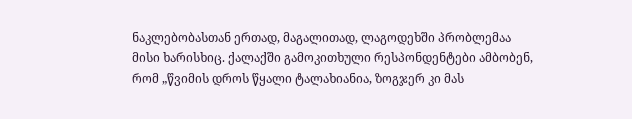ნაკლებობასთან ერთად, მაგალითად, ლაგოდეხში პრობლემაა მისი ხარისხიც. ქალაქში გამოკითხული რესპონდენტები ამბობენ, რომ „წვიმის დროს წყალი ტალახიანია, ზოგჯერ კი მას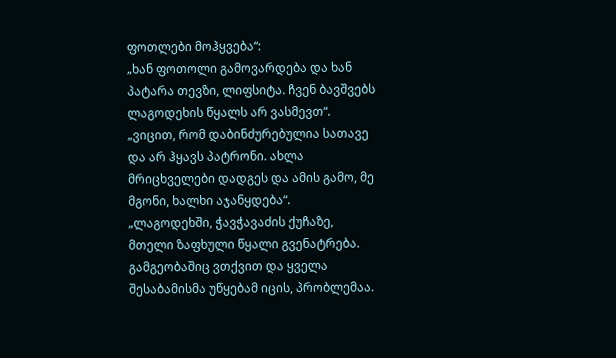ფოთლები მოჰყვება“:
„ხან ფოთოლი გამოვარდება და ხან პატარა თევზი, ლიფსიტა. ჩვენ ბავშვებს ლაგოდეხის წყალს არ ვასმევთ“.
„ვიცით, რომ დაბინძურებულია სათავე და არ ჰყავს პატრონი. ახლა მრიცხველები დადგეს და ამის გამო, მე მგონი, ხალხი აჯანყდება“.
„ლაგოდეხში, ჭავჭავაძის ქუჩაზე, მთელი ზაფხული წყალი გვენატრება. გამგეობაშიც ვთქვით და ყველა შესაბამისმა უწყებამ იცის, პრობლემაა.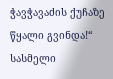ჭავჭავაძის ქუჩაზე წყალი გვინდა!“
სასმელი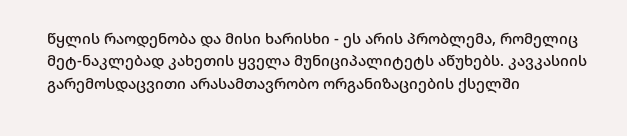წყლის რაოდენობა და მისი ხარისხი - ეს არის პრობლემა, რომელიც მეტ-ნაკლებად კახეთის ყველა მუნიციპალიტეტს აწუხებს. კავკასიის გარემოსდაცვითი არასამთავრობო ორგანიზაციების ქსელში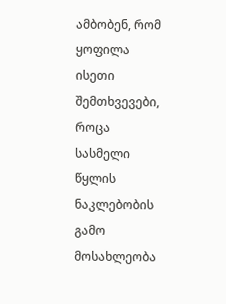ამბობენ, რომ ყოფილა ისეთი შემთხვევები, როცა სასმელი წყლის ნაკლებობის გამო მოსახლეობა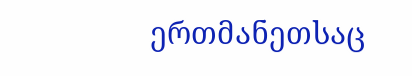ერთმანეთსაც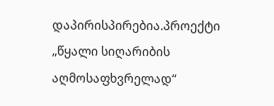დაპირისპირებია.პროექტი „წყალი სიღარიბის აღმოსაფხვრელად“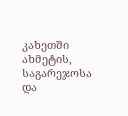კახეთში ახმეტის, საგარეჯოსა და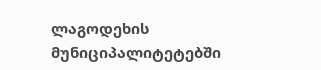ლაგოდეხის მუნიციპალიტეტებში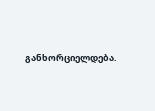განხორციელდება.